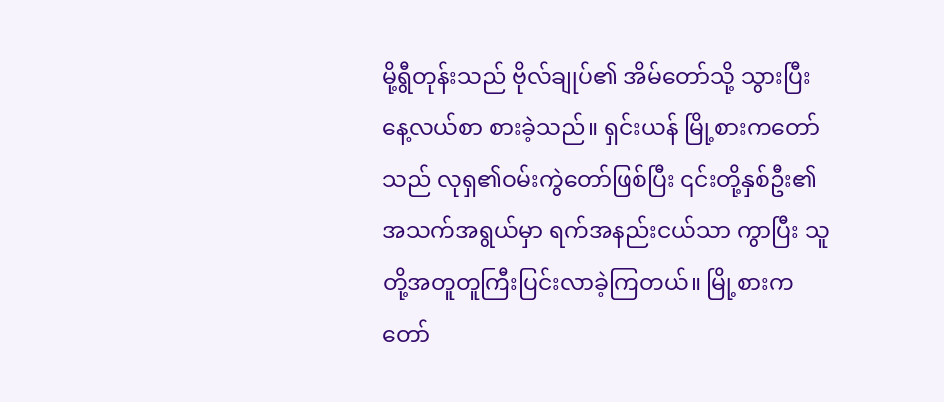မို့ရွီတုန်းသည် ဗိုလ်ချုပ်၏ အိမ်တော်သို့ သွားပြီး နေ့လယ်စာ စားခဲ့သည်။ ရှင်းယန် မြို့စားကတော်သည် လုရှ၏ဝမ်းကွဲတော်ဖြစ်ပြီး ၎င်းတို့နှစ်ဦး၏ အသက်အရွယ်မှာ ရက်အနည်းငယ်သာ ကွာပြီး သူတို့အတူတူကြီးပြင်းလာခဲ့ကြတယ်။ မြို့စားကတော်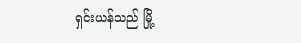ရှင်းယန်သည် မြို့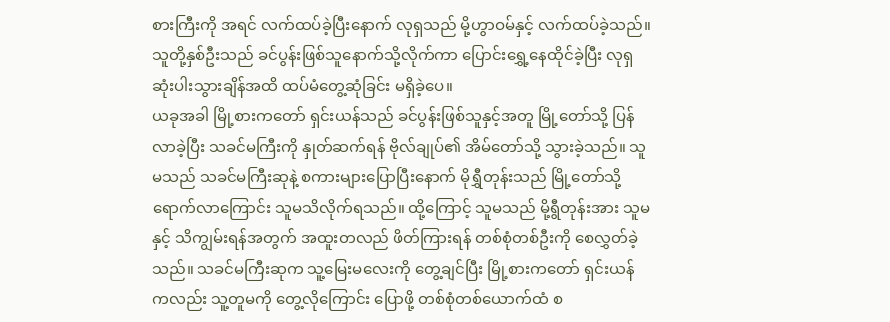စားကြီးကို အရင် လက်ထပ်ခဲ့ပြီးနောက် လုရှသည် မို့ဟွာဝမ်နှင့် လက်ထပ်ခဲ့သည်။ သူတို့နှစ်ဦးသည် ခင်ပွန်းဖြစ်သူနောက်သို့လိုက်ကာ ပြောင်းရွှေ့နေထိုင်ခဲ့ပြီး လုရှဆုံးပါးသွားချိန်အထိ ထပ်မံတွေ့ဆုံခြင်း မရှိခဲ့ပေ။
ယခုအခါ မြို့စားကတော် ရှင်းယန်သည် ခင်ပွန်းဖြစ်သူနှင့်အတူ မြို့တော်သို့ ပြန်လာခဲ့ပြီး သခင်မကြီးကို နှုတ်ဆက်ရန် ဗိုလ်ချုပ်၏ အိမ်တော်သို့ သွားခဲ့သည်။ သူမသည် သခင်မကြီးဆုနဲ့ စကားများပြောပြီးနောက် မိုရွှီတုန်းသည် မြို့တော်သို့ ရောက်လာကြောင်း သူမသိလိုက်ရသည်။ ထို့ကြောင့် သူမသည် မို့ရွီတုန်းအား သူမနှင့် သိကျွမ်းရန်အတွက် အထူးတလည် ဖိတ်ကြားရန် တစ်စုံတစ်ဦးကို စေလွှတ်ခဲ့သည်။ သခင်မကြီးဆုက သူ့မြေးမလေးကို တွေ့ချင်ပြီး မြို့စားကတော် ရှင်းယန်ကလည်း သူ့တူမကို တွေ့လိုကြောင်း ပြောဖို့ တစ်စုံတစ်ယောက်ထံ စ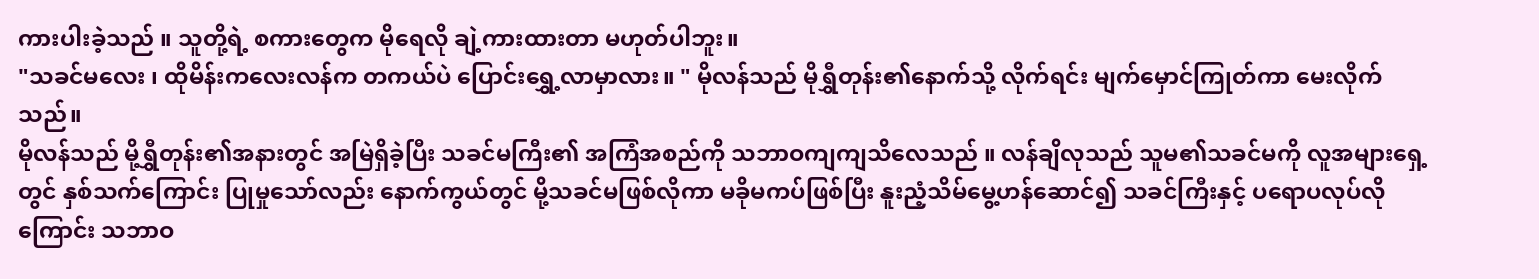ကားပါးခဲ့သည် ။ သူတို့ရဲ့ စကားတွေက မိုရေလို ချဲ့ကားထားတာ မဟုတ်ပါဘူး။
"သခင်မလေး ၊ ထိုမိန်းကလေးလန်က တကယ်ပဲ ပြောင်းရွှေ့လာမှာလား။ " မိုလန်သည် မိုရွှီတုန်း၏နောက်သို့ လိုက်ရင်း မျက်မှောင်ကြုတ်ကာ မေးလိုက်သည်။
မိုလန်သည် မို့ရွှီတုန်း၏အနားတွင် အမြဲရှိခဲ့ပြီး သခင်မကြီး၏ အကြံအစည်ကို သဘာဝကျကျသိလေသည် ။ လန်ချိလုသည် သူမ၏သခင်မကို လူအများရှေ့တွင် နှစ်သက်ကြောင်း ပြုမှုသော်လည်း နောက်ကွယ်တွင် မို့သခင်မဖြစ်လိုကာ မခိုမကပ်ဖြစ်ပြီး နူးညံ့သိမ်မွေ့ဟန်ဆောင်၍ သခင်ကြီးနှင့် ပရောပလုပ်လိုကြောင်း သဘာဝ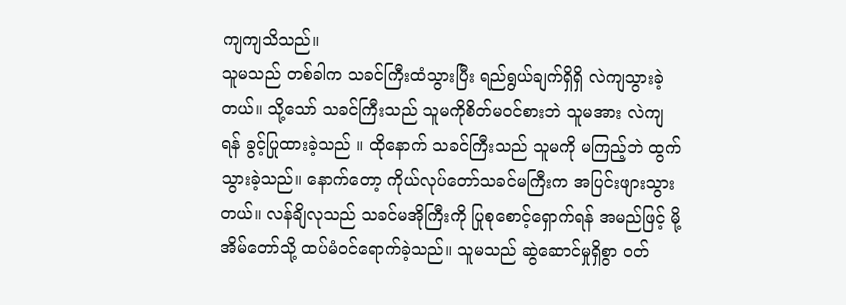ကျကျသိသည်။
သူမသည် တစ်ခါက သခင်ကြီးထံသွားပြီး ရည်ရွယ်ချက်ရှိရှိ လဲကျသွားခဲ့တယ်။ သို့သော် သခင်ကြီးသည် သူမကိုစိတ်မဝင်စားဘဲ သူမအား လဲကျရန် ခွင့်ပြုထားခဲ့သည် ။ ထိုနောက် သခင်ကြီးသည် သူမကို မကြည့်ဘဲ ထွက်သွားခဲ့သည်။ နောက်တော့ ကိုယ်လုပ်တော်သခင်မကြီးက အပြင်းဖျားသွားတယ်။ လန်ချိလုသည် သခင်မအိုကြီးကို ပြုစုစောင့်ရှောက်ရန် အမည်ဖြင့် မို့အိမ်တော်သို့ ထပ်မံဝင်ရောက်ခဲ့သည်။ သူမသည် ဆွဲဆောင်မှုရှိစွာ ဝတ်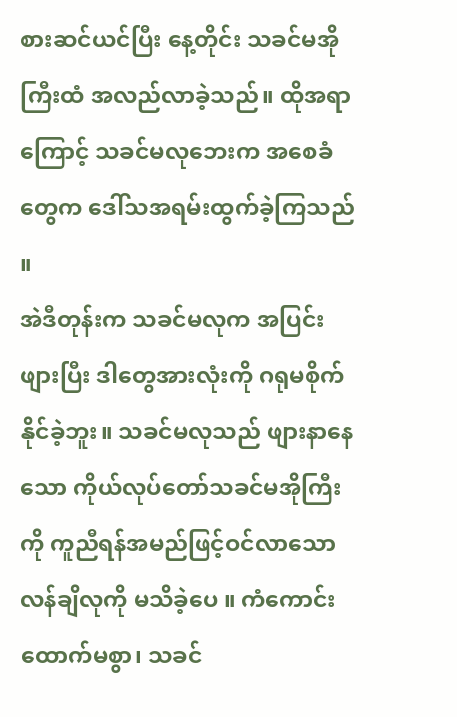စားဆင်ယင်ပြီး နေ့တိုင်း သခင်မအိုကြီးထံ အလည်လာခဲ့သည်။ ထိုအရာကြောင့် သခင်မလုဘေးက အစေခံတွေက ဒေါ်သအရမ်းထွက်ခဲ့ကြသည် ။
အဲဒီတုန်းက သခင်မလုက အပြင်းဖျားပြီး ဒါတွေအားလုံးကို ဂရုမစိုက်နိုင်ခဲ့ဘူး။ သခင်မလုသည် ဖျားနာနေသော ကိုယ်လုပ်တော်သခင်မအိုကြီးကို ကူညီရန်အမည်ဖြင့်ဝင်လာသော လန်ချိလုကို မသိခဲ့ပေ ။ ကံကောင်းထောက်မစွာ၊ သခင်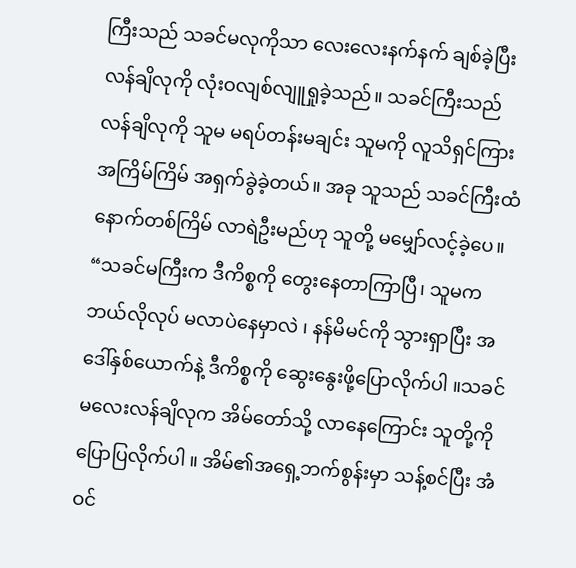ကြီးသည် သခင်မလုကိုသာ လေးလေးနက်နက် ချစ်ခဲ့ပြီး လန်ချိလုကို လုံးဝလျစ်လျူရှုခဲ့သည်။ သခင်ကြီးသည် လန်ချိလုကို သူမ မရပ်တန်းမချင်း သူမကို လူသိရှင်ကြား အကြိမ်ကြိမ် အရှက်ခွဲခဲ့တယ်။ အခု သူသည် သခင်ကြီးထံ နောက်တစ်ကြိမ် လာရဲဦးမည်ဟု သူတို့ မမျှော်လင့်ခဲ့ပေ။
“သခင်မကြီးက ဒီကိစ္စကို တွေးနေတာကြာပြီ၊ သူမက ဘယ်လိုလုပ် မလာပဲနေမှာလဲ ၊ နန်မိမင်ကို သွားရှာပြီး အဒေါ်နှစ်ယောက်နဲ့ ဒီကိစ္စကို ဆွေးနွေးဖို့ပြောလိုက်ပါ ။သခင်မလေးလန်ချိလုက အိမ်တော်သို့ လာနေကြောင်း သူတို့ကို ပြောပြလိုက်ပါ ။ အိမ်၏အရှေ့ဘက်စွန်းမှာ သန့်စင်ပြီး အံဝင်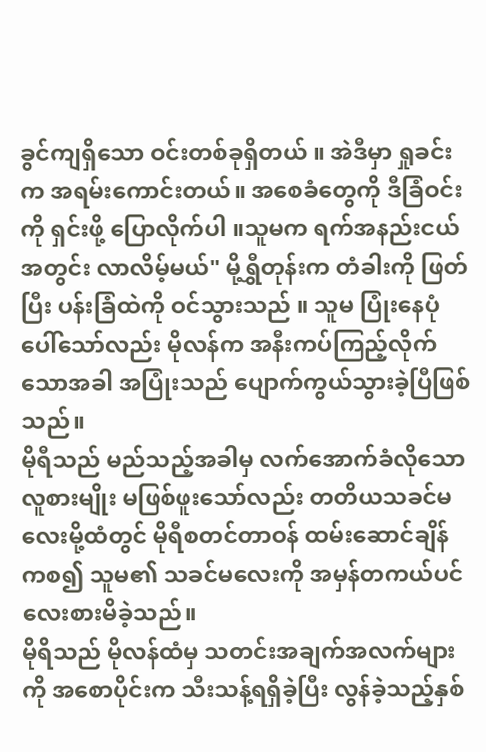ခွင်ကျရှိသော ဝင်းတစ်ခုရှိတယ် ။ အဲဒီမှာ ရှုခင်းက အရမ်းကောင်းတယ်။ အစေခံတွေကို ဒီခြံဝင်းကို ရှင်းဖို့ ပြောလိုက်ပါ ။သူမက ရက်အနည်းငယ်အတွင်း လာလိမ့်မယ်" မို့ရွှီတုန်းက တံခါးကို ဖြတ်ပြီး ပန်းခြံထဲကို ဝင်သွားသည် ။ သူမ ပြုံးနေပုံပေါ်သော်လည်း မိုလန်က အနီးကပ်ကြည့်လိုက်သောအခါ အပြုံးသည် ပျောက်ကွယ်သွားခဲ့ပြီဖြစ်သည်။
မိုရီသည် မည်သည့်အခါမှ လက်အောက်ခံလိုသော လူစားမျိုး မဖြစ်ဖူးသော်လည်း တတိယသခင်မလေးမို့ထံတွင် မိုရီစတင်တာဝန် ထမ်းဆောင်ချိန်ကစ၍ သူမ၏ သခင်မလေးကို အမှန်တကယ်ပင် လေးစားမိခဲ့သည်။
မိုရိသည် မိုလန်ထံမှ သတင်းအချက်အလက်များကို အစောပိုင်းက သီးသန့်ရရှိခဲ့ပြီး လွန်ခဲ့သည့်နှစ်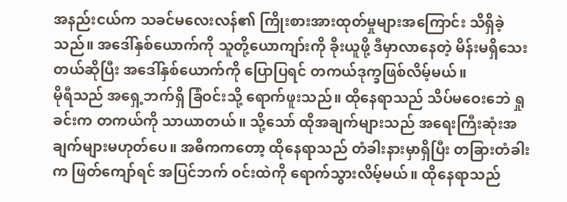အနည်းငယ်က သခင်မလေးလန်၏ ကြိုးစားအားထုတ်မှုများအကြောင်း သိရှိခဲ့သည်။ အဒေါ်နှစ်ယောက်ကို သူတို့ယောကျာ်းကို ခိုးယူဖို့ ဒီမှာလာနေတဲ့ မိန်းမရှိသေးတယ်ဆိုပြီး အဒေါ်နှစ်ယောက်ကို ပြောပြရင် တကယ်ဒုက္ခဖြစ်လိမ့်မယ်။
မိုရီသည် အရှေ့ဘက်ရှိ ခြံဝင်းသို့ ရောက်ဖူးသည်။ ထိုနေရာသည် သိပ်မဝေးဘေဲ ရှုခင်းက တကယ်ကို သာယာတယ်။ သို့သော် ထိုအချက်များသည် အရေးကြီးဆုံးအချက်များမဟုတ်ပေ။ အဓိကကတော့ ထိုနေရာသည် တံခါးနားမှာရှိပြီး တခြားတံခါးက ဖြတ်ကျော်ရင် အပြင်ဘက် ဝင်းထဲကို ရောက်သွားလိမ့်မယ်။ ထိုနေရာသည်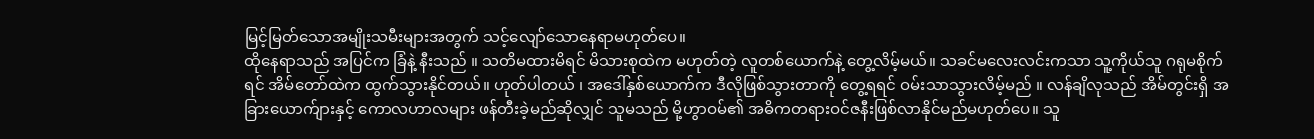မြင့်မြတ်သောအမျိုးသမီးများအတွက် သင့်လျော်သောနေရာမဟုတ်ပေ။
ထိုနေရာသည် အပြင်က ခြံနဲ့ နီးသည် ။ သတိမထားမိရင် မိသားစုထဲက မဟုတ်တဲ့ လူတစ်ယောက်နဲ့ တွေ့လိမ့်မယ်။ သခင်မလေးလင်းကသာ သူ့ကိုယ်သူ ဂရုမစိုက်ရင် အိမ်တော်ထဲက ထွက်သွားနိုင်တယ်။ ဟုတ်ပါတယ် ၊ အဒေါ်နှစ်ယောက်က ဒီလိုဖြစ်သွားတာကို တွေ့ရရင် ဝမ်းသာသွားလိမ့်မည် ။ လန်ချိလုသည် အိမ်တွင်းရှိ အခြားယောက်ျားနှင့် ကောလဟာလများ ဖန်တီးခဲ့မည်ဆိုလျှင် သူမသည် မို့ဟွာဝမ်၏ အဓိကတရားဝင်ဇနီးဖြစ်လာနိုင်မည်မဟုတ်ပေ။ သူ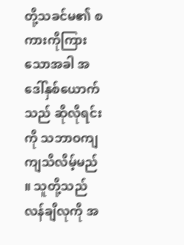တို့သခင်မ၏ စကားကိုကြားသောအခါ အဒေါ်နှစ်ယောက်သည် ဆိုလိုရင်းကို သဘာဝကျကျသိလိမ့်မည် ။ သူတို့သည် လန်ချိလုကို အ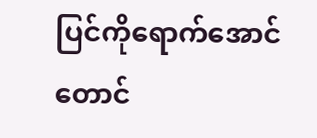ပြင်ကိုရောက်အောင်တောင်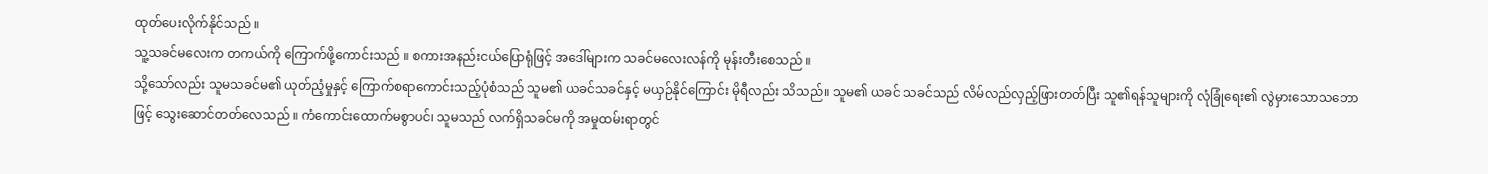ထုတ်ပေးလိုက်နိုင်သည် ။
သူ့သခင်မလေးက တကယ်ကို ကြောက်ဖို့ကောင်းသည် ။ စကားအနည်းငယ်ပြောရုံဖြင့် အဒေါ်များက သခင်မလေးလန်ကို မုန်းတီးစေသည် ။
သို့သော်လည်း သူမသခင်မ၏ ယုတ်ညံ့မှုနှင့် ကြောက်စရာကောင်းသည့်ပုံစံသည် သူမ၏ ယခင်သခင်နှင့် မယှဉ်နိုင်ကြောင်း မိုရီလည်း သိသည်။ သူမ၏ ယခင် သခင်သည် လိမ်လည်လှည့်ဖြားတတ်ပြီး သူ၏ရန်သူများကို လုံခြုံရေး၏ လွဲမှားသောသဘောဖြင့် သွေးဆောင်တတ်လေသည် ။ ကံကောင်းထောက်မစွာပင်၊ သူမသည် လက်ရှိသခင်မကို အမှုထမ်းရာတွင်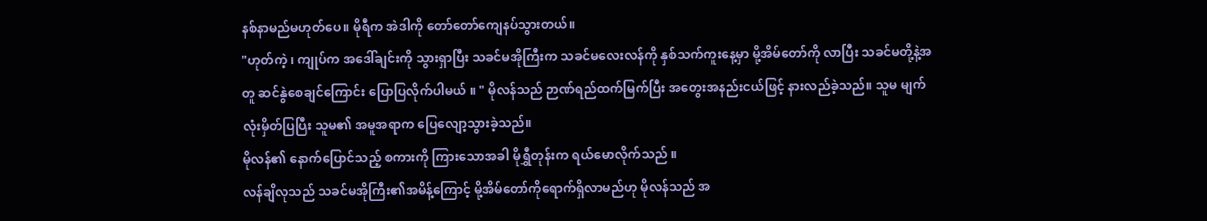နစ်နာမည်မဟုတ်ပေ။ မိုရီက အဲဒါကို တော်တော်ကျေနပ်သွားတယ်။
"ဟုတ်ကဲ့ ၊ ကျုပ်က အဒေါ်ချင်းကို သွားရှာပြီး သခင်မအိုကြီးက သခင်မလေးလန်ကို နှစ်သက်ကူးနေ့မှာ မို့အိမ်တော်ကို လာပြီး သခင်မတို့နဲ့အတူ ဆင်နွဲစေချင်ကြောင်း ပြောပြလိုက်ပါမယ် ။ " မိုလန်သည် ဉာဏ်ရည်ထက်မြက်ပြီး အတွေးအနည်းငယ်ဖြင့် နားလည်ခဲ့သည်။ သူမ မျက်လုံးမှိတ်ပြပြီး သူမ၏ အမူအရာက ပြေလျော့သွားခဲ့သည်။
မိုလန်၏ နောက်ပြောင်သည့် စကားကို ကြားသောအခါ မိုရွှီတုန်းက ရယ်မောလိုက်သည် ။
လန်ချိလုသည် သခင်မအိုကြီး၏အမိန့်ကြောင့် မို့အိမ်တော်ကိုရောက်ရှိလာမည်ဟု မိုလန်သည် အ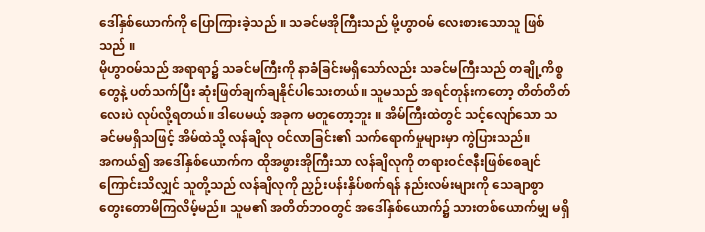ဒေါ်နှစ်ယောက်ကို ပြောကြားခဲ့သည် ။ သခင်မအိုကြီးသည် မို့ဟွာဝမ် လေးစားသောသူ ဖြစ်သည် ။
မိုဟွာဝမ်သည် အရာရာ၌ သခင်မကြီးကို နာခံခြင်းမရှိသော်လည်း သခင်မကြီးသည် တချို့ကိစ္စတွေနဲ့ ပတ်သက်ပြီး ဆုံးဖြတ်ချက်ချနိုင်ပါသေးတယ်။ သူမသည် အရင်တုန်းကတော့ တိတ်တိတ်လေးပဲ လုပ်လို့ရတယ်။ ဒါပေမယ့် အခုက မတူတော့ဘူး ။ အိမ်ကြီးထဲတွင် သင့်လျော်သော သခင်မမရှိသဖြင့် အိမ်ထဲသို့ လန်ချိလု ဝင်လာခြင်း၏ သက်ရောက်မှုများမှာ ကွဲပြားသည်။
အကယ်၍ အဒေါ်နှစ်ယောက်က ထိုအဖွားအိုကြီးသာ လန်ချိလုကို တရားဝင်ဇနီးဖြစ်စေချင်ကြောင်းသိလျှင် သူတို့သည် လန်ချိလုကို ညှဉ်းပန်းနှိပ်စက်ရန် နည်းလမ်းများကို သေချာစွာ တွေးတောမိကြလိမ့်မည်။ သူမ၏ အတိတ်ဘဝတွင် အဒေါ်နှစ်ယောက်၌ သားတစ်ယောက်မျှ မရှိ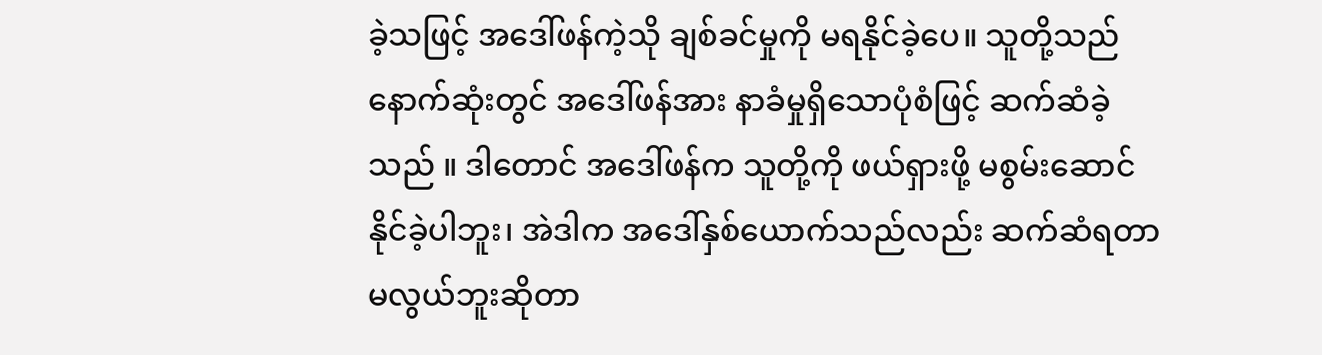ခဲ့သဖြင့် အဒေါ်ဖန်ကဲ့သို ချစ်ခင်မှုကို မရနိုင်ခဲ့ပေ။ သူတို့သည် နောက်ဆုံးတွင် အဒေါ်ဖန်အား နာခံမှုရှိသောပုံစံဖြင့် ဆက်ဆံခဲ့သည် ။ ဒါတောင် အဒေါ်ဖန်က သူတို့ကို ဖယ်ရှားဖို့ မစွမ်းဆောင်နိုင်ခဲ့ပါဘူး၊ အဲဒါက အဒေါ်နှစ်ယောက်သည်လည်း ဆက်ဆံရတာ မလွယ်ဘူးဆိုတာ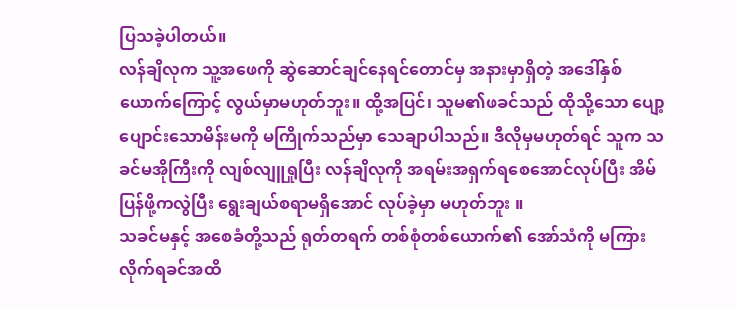ပြသခဲ့ပါတယ်။
လန်ချိလုက သူ့အဖေကို ဆွဲဆောင်ချင်နေရင်တောင်မှ အနားမှာရှိတဲ့ အဒေါ်နှစ်ယောက်ကြောင့် လွယ်မှာမဟုတ်ဘူး။ ထို့အပြင်၊ သူမ၏ဖခင်သည် ထိုသို့သော ပျော့ပျောင်းသောမိန်းမကို မကြိုက်သည်မှာ သေချာပါသည်။ ဒီလိုမှမဟုတ်ရင် သူက သခင်မအိုကြီးကို လျစ်လျူရှုပြီး လန်ချိလုကို အရမ်းအရှက်ရစေအောင်လုပ်ပြီး အိမ်ပြန်ဖို့ကလွဲပြီး ရွေးချယ်စရာမရှိအောင် လုပ်ခဲ့မှာ မဟုတ်ဘူး ။
သခင်မနှင့် အစေခံတို့သည် ရုတ်တရက် တစ်စုံတစ်ယောက်၏ အော်သံကို မကြားလိုက်ရခင်အထိ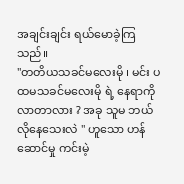အချင်းချင်း ရယ်မောခဲ့ကြသည်။
"တတိယသခင်မလေးမို ၊ မင်း ပထမသခင်မလေးမို ရဲ့ နေရာကို လာတာလား ? အခု သူမ ဘယ်လိုနေသေးလဲ " ဟူသော ဟန်ဆောင်မှု ကင်းမဲ့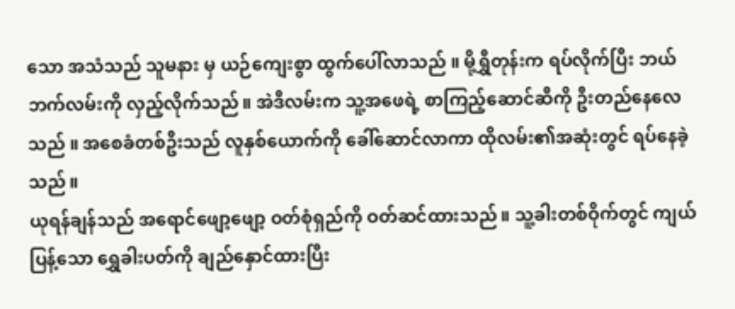သော အသံသည် သူမနား မှ ယဉ်ကျေးစွာ ထွက်ပေါ်လာသည် ။ မို့ရွှီတုန်းက ရပ်လိုက်ပြီး ဘယ်ဘက်လမ်းကို လှည့်လိုက်သည်။ အဲဒီလမ်းက သူ့အဖေရဲ့ စာကြည့်ဆောင်ဆီကို ဦးတည်နေလေသည် ။ အစေခံတစ်ဦးသည် လူနှစ်ယောက်ကို ခေါ်ဆောင်လာကာ ထိုလမ်း၏အဆုံးတွင် ရပ်နေခဲ့သည်။
ယုရန်ချန်သည် အရောင်ဖျော့ဖျော့ ဝတ်စုံရှည်ကို ဝတ်ဆင်ထားသည်။ သူ့ခါးတစ်ဝိုက်တွင် ကျယ်ပြန့်သော ရွှေခါးပတ်ကို ချည်နှောင်ထားပြီး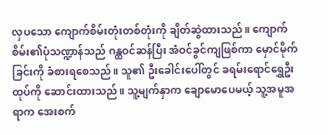လှပသော ကျောက်စိမ်းတုံးတစ်တုံးကို ချိတ်ဆွဲထားသည်။ ကျောက်စိမ်း၏ပုံသဏ္ဍာန်သည် ဂန္ထဝင်ဆန်ပြီး အံဝင်ခွင်ကျဖြစ်ကာ မှောင်မိုက်ခြင်းကို ခံစားရစေသည်။ သူ၏ ဦးခေါင်းပေါ်တွင် ခရမ်းရောင်ရွှေဦးထုပ်ကို ဆောင်းထားသည်။ သူ့မျက်နှာက ချောမောပေမယ့် သူ့အမူအရာက အေးစက်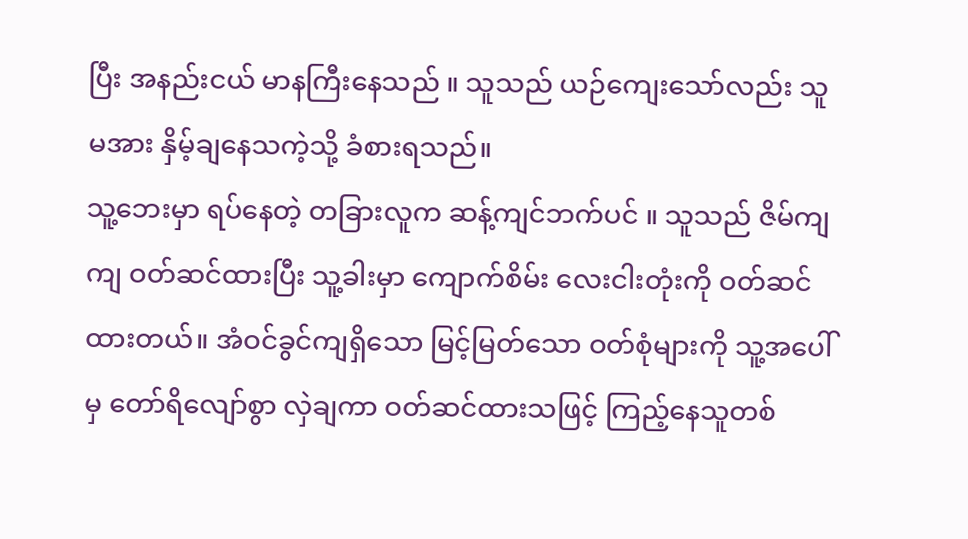ပြီး အနည်းငယ် မာနကြီးနေသည် ။ သူသည် ယဉ်ကျေးသော်လည်း သူမအား နှိမ့်ချနေသကဲ့သို့ ခံစားရသည်။
သူ့ဘေးမှာ ရပ်နေတဲ့ တခြားလူက ဆန့်ကျင်ဘက်ပင် ။ သူသည် ဇိမ်ကျကျ ဝတ်ဆင်ထားပြီး သူ့ခါးမှာ ကျောက်စိမ်း လေးငါးတုံးကို ဝတ်ဆင်ထားတယ်။ အံဝင်ခွင်ကျရှိသော မြင့်မြတ်သော ဝတ်စုံများကို သူ့အပေါ်မှ တော်ရိလျော်စွာ လှဲချကာ ဝတ်ဆင်ထားသဖြင့် ကြည့်နေသူတစ်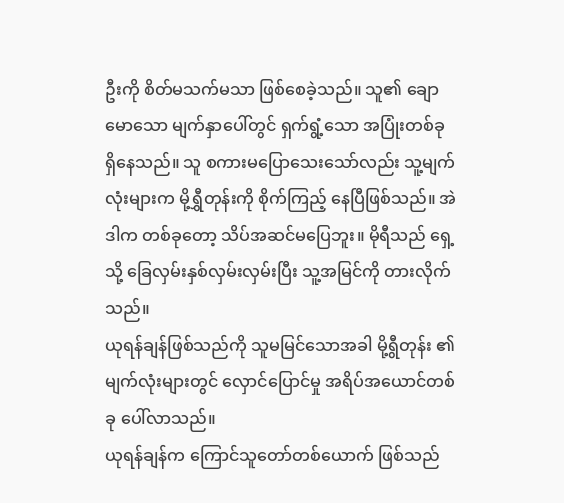ဦးကို စိတ်မသက်မသာ ဖြစ်စေခဲ့သည်။ သူ၏ ချောမောသော မျက်နှာပေါ်တွင် ရှက်ရွံ့သော အပြုံးတစ်ခု ရှိနေသည်။ သူ စကားမပြောသေးသော်လည်း သူ့မျက်လုံးများက မို့ရွှီတုန်းကို စိုက်ကြည့် နေပြီဖြစ်သည်။ အဲဒါက တစ်ခုတော့ သိပ်အဆင်မပြေဘူး။ မိုရီသည် ရှေ့သို့ ခြေလှမ်းနှစ်လှမ်းလှမ်းပြီး သူ့အမြင်ကို တားလိုက်သည်။
ယုရန်ချန်ဖြစ်သည်ကို သူမမြင်သောအခါ မို့ရွီတုန်း ၏ မျက်လုံးများတွင် လှောင်ပြောင်မှု အရိပ်အယောင်တစ်ခု ပေါ်လာသည်။
ယုရန်ချန်က ကြောင်သူတော်တစ်ယောက် ဖြစ်သည်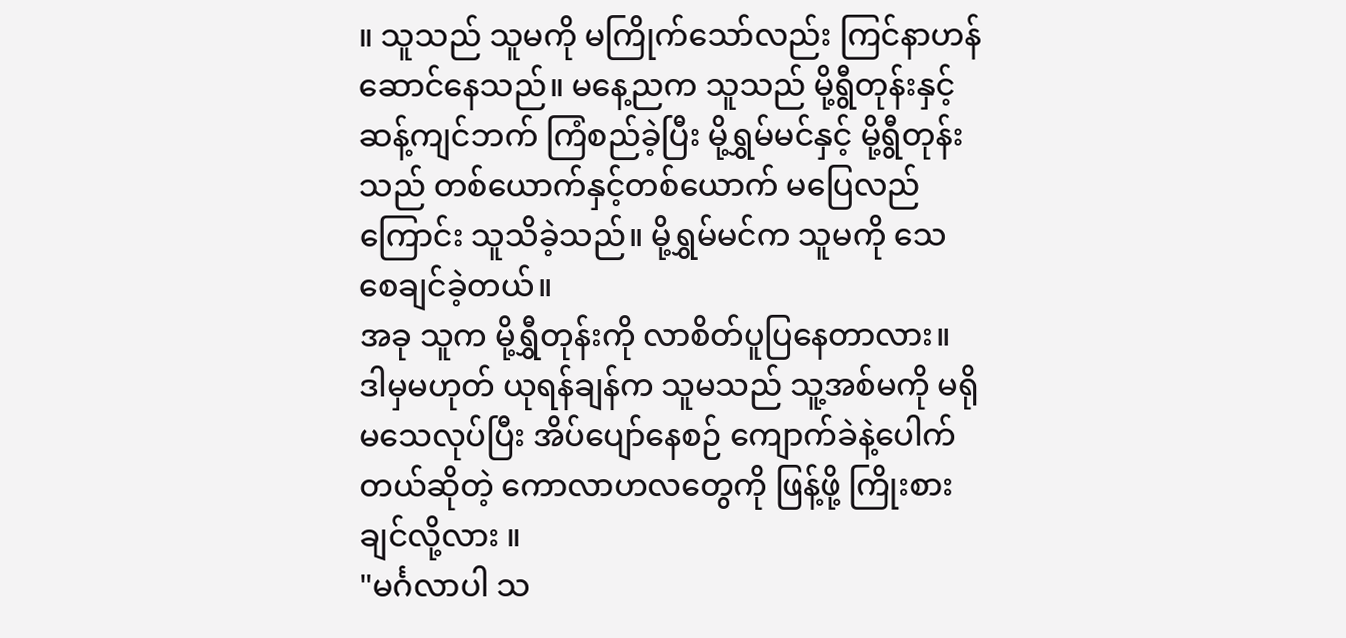။ သူသည် သူမကို မကြိုက်သော်လည်း ကြင်နာဟန်ဆောင်နေသည်။ မနေ့ညက သူသည် မို့ရွီတုန်းနှင့် ဆန့်ကျင်ဘက် ကြံစည်ခဲ့ပြီး မို့ရွှမ်မင်နှင့် မို့ရွီတုန်းသည် တစ်ယောက်နှင့်တစ်ယောက် မပြေလည်ကြောင်း သူသိခဲ့သည်။ မို့ရွှမ်မင်က သူမကို သေစေချင်ခဲ့တယ်။
အခု သူက မို့ရွှီတုန်းကို လာစိတ်ပူပြနေတာလား။ ဒါမှမဟုတ် ယုရန်ချန်က သူမသည် သူ့အစ်မကို မရိုမသေလုပ်ပြီး အိပ်ပျော်နေစဉ် ကျောက်ခဲနဲ့ပေါက်တယ်ဆိုတဲ့ ကောလာဟလတွေကို ဖြန့်ဖို့ ကြိုးစားချင်လို့လား ။
"မင်္ဂလာပါ သ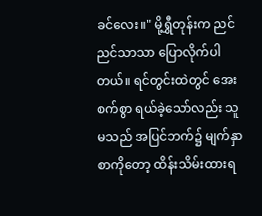ခင်လေး။" မို့ရွှီတုန်းက ညင်ညင်သာသာ ပြောလိုက်ပါတယ်။ ရင်တွင်းထဲတွင် အေးစက်စွာ ရယ်ခဲ့သော်လည်း သူမသည် အပြင်ဘက်၌ မျက်နှာစာကိုတော့ ထိန်းသိမ်းထားရ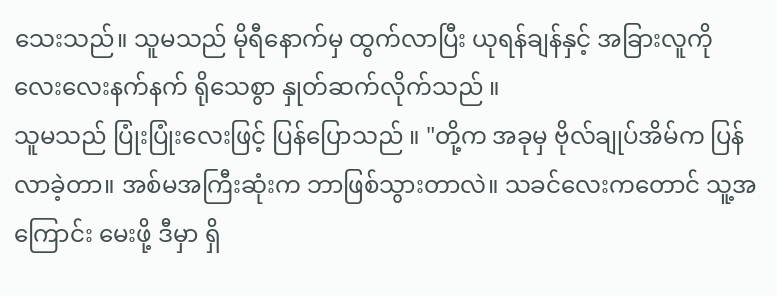သေးသည်။ သူမသည် မိုရီနောက်မှ ထွက်လာပြီး ယုရန်ချန်နှင့် အခြားလူကို လေးလေးနက်နက် ရိုသေစွာ နှုတ်ဆက်လိုက်သည် ။
သူမသည် ပြုံးပြုံးလေးဖြင့် ပြန်ပြောသည် ။ "တို့က အခုမှ ဗိုလ်ချုပ်အိမ်က ပြန်လာခဲ့တာ။ အစ်မအကြီးဆုံးက ဘာဖြစ်သွားတာလဲ။ သခင်လေးကတောင် သူ့အကြောင်း မေးဖို့ ဒီမှာ ရှိ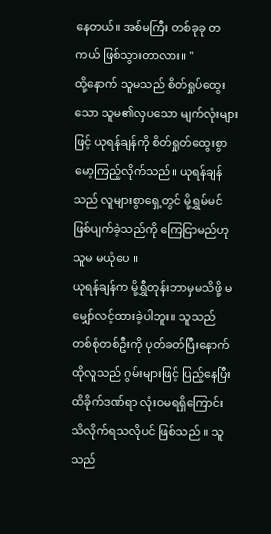နေတယ်။ အစ်မကြီး တစ်ခုခု တကယ် ဖြစ်သွားတာလား။ "
ထို့နောက် သူမသည် စိတ်ရှုပ်ထွေးသော သူမ၏လှပသော မျက်လုံးများဖြင့် ယုရန်ချန်ကို စိတ်ရှုတ်ထွေးစွာ မော့ကြည့်လိုက်သည်။ ယုရန်ချန်သည် လူများစွာရှေ့တွင် မို့ရွှမ်မင် ဖြစ်ပျက်ခဲ့သည်ကို ကြေငြာမည်ဟု သူမ မယုံပေ ။
ယုရန်ချန်က မို့ရွှီတုန်းဘာမှမသိဖို့ မမျှော်လင့်ထားခဲ့ပါဘူး။ သူသည် တစ်စုံတစ်ဦးကို ပုတ်ခတ်ပြီးနောက် ထိုလူသည် ဂွမ်းများဖြင့် ပြည့်နေပြီး ထိခိုက်ဒဏ်ရာ လုံးဝမရရှိကြောင်း သိလိုက်ရသလိုပင် ဖြစ်သည် ။ သူသည်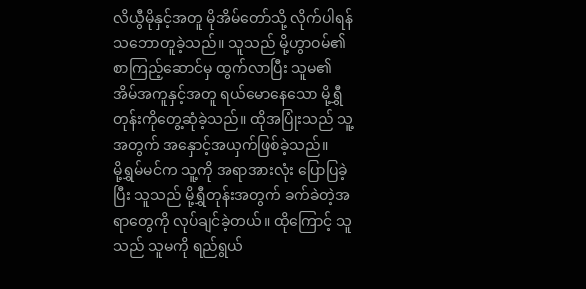လိယွီမိုနှင့်အတူ မိုအိမ်တော်သို့ လိုက်ပါရန် သဘောတူခဲ့သည်။ သူသည် မို့ဟွာဝမ်၏ စာကြည့်ဆောင်မှ ထွက်လာပြီး သူမ၏ အိမ်အကူနှင့်အတူ ရယ်မောနေသော မို့ရွှီတုန်းကိုတွေ့ဆုံခဲ့သည်။ ထိုအပြုံးသည် သူ့အတွက် အနှောင့်အယှက်ဖြစ်ခဲ့သည်။
မို့ရွှမ်မင်က သူ့ကို အရာအားလုံး ပြောပြခဲ့ပြီး သူသည် မို့ရွှီတုန်းအတွက် ခက်ခဲတဲ့အရာတွေကို လုပ်ချင်ခဲ့တယ်။ ထိုကြောင့် သူသည် သူမကို ရည်ရွယ်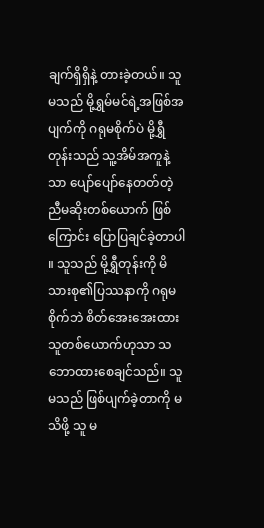ချက်ရှိရှိနဲ့ တားခဲ့တယ်။ သူမသည် မို့ရွှမ်မင်ရဲ့အဖြစ်အပျက်ကို ဂရုမစိုက်ပဲ မို့ရွှီတုန်းသည် သူ့အိမ်အကူနဲ့သာ ပျော်ပျော်နေတတ်တဲ့ ညီမဆိုးတစ်ယောက် ဖြစ်ကြောင်း ပြောပြချင်ခဲ့တာပါ ။ သူသည် မို့ရွှီတုန်းကို မိသားစု၏ပြဿနာကို ဂရုမစိုက်ဘဲ စိတ်အေးအေးထားသူတစ်ယောက်ဟုသာ သဘောထားစေချင်သည်။ သူမသည် ဖြစ်ပျက်ခဲ့တာကို မသိဖို့ သူ မ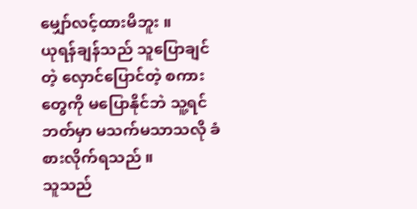မျှော်လင့်ထားမိဘူး ။
ယုရန်ချန်သည် သူပြောချင်တဲ့ လှောင်ပြောင်တဲ့ စကားတွေကို မပြောနိုင်ဘဲ သူ့ရင်ဘတ်မှာ မသက်မသာသလို ခံစားလိုက်ရသည် ။
သူသည်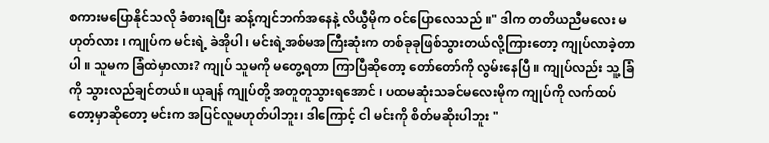စကားမပြောနိုင်သလို ခံစားရပြီး ဆန့်ကျင်ဘက်အနေနဲ့ လိယွီမိုက ဝင်ပြောလေသည် ။" ဒါက တတိယညီမလေး မဟုတ်လား ၊ ကျုပ်က မင်းရဲ့ ခဲအိုပါ ၊ မင်းရဲ့အစ်မအကြီးဆုံးက တစ်ခုခုဖြစ်သွားတယ်လို့ကြားတော့ ကျုပ်လာခဲ့တာပါ ။ သူမက ခြံထဲမှာလား? ကျုပ် သူမကို မတွေ့ရတာ ကြာပြီဆိုတော့ တော်တော်ကို လွမ်းနေပြီ ။ ကျုပ်လည်း သူ့ခြံကို သွားလည်ချင်တယ်။ ယုချန် ကျုပ်တို့ အတူတူသွားရအောင် ၊ ပထမဆုံးသခင်မလေးမိုက ကျုပ်ကို လက်ထပ်တော့မှာဆိုတော့ မင်းက အပြင်လူမဟုတ်ပါဘူး၊ ဒါကြောင့် ငါ မင်းကို စိတ်မဆိုးပါဘူး "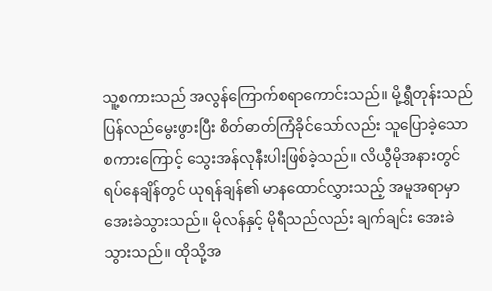သူ့စကားသည် အလွန်ကြောက်စရာကောင်းသည်။ မို့ရွှီတုန်းသည် ပြန်လည်မွေးဖွားပြီး စိတ်ဓာတ်ကြံခိုင်သော်လည်း သူပြောခဲ့သောစကားကြောင့် သွေးအန်လုနီးပါးဖြစ်ခဲ့သည်။ လိယွီမိုအနားတွင် ရပ်နေချိန်တွင် ယုရန်ချန်၏ မာနထောင်လွှားသည့် အမူအရာမှာ အေးခဲသွားသည်။ မိုလန်နှင့် မိုရီသည်လည်း ချက်ချင်း အေးခဲသွားသည်။ ထိုသို့အ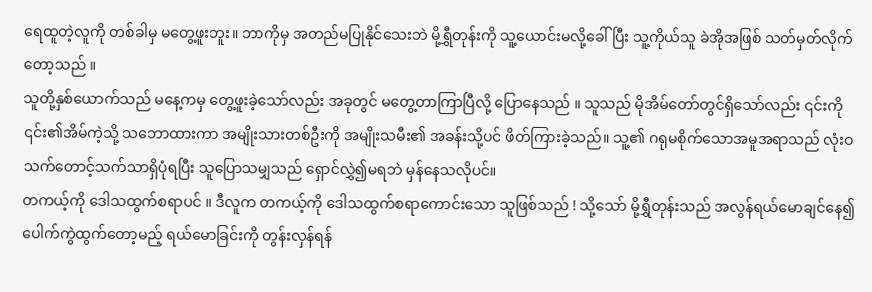ရေထူတဲ့လူကို တစ်ခါမှ မတွေ့ဖူးဘူး။ ဘာကိုမှ အတည်မပြုနိုင်သေးဘဲ မို့ရွှီတုန်းကို သူ့ယောင်းမလို့ခေါ်ပြီး သူ့ကိုယ်သူ ခဲအိုအဖြစ် သတ်မှတ်လိုက်တော့သည် ။
သူတို့နှစ်ယောက်သည် မနေ့ကမှ တွေ့ဖူးခဲ့သော်လည်း အခုတွင် မတွေ့တာကြာပြီလို့ ပြောနေသည် ။ သူသည် မိုအိမ်တော်တွင်ရှိသော်လည်း ၎င်းကို ၎င်း၏အိမ်ကဲ့သို့ သဘောထားကာ အမျိုးသားတစ်ဦးကို အမျိုးသမီး၏ အခန်းသို့ပင် ဖိတ်ကြားခဲ့သည်။ သူ့၏ ဂရုမစိုက်သောအမူအရာသည် လုံးဝသက်တောင့်သက်သာရှိပုံရပြီး သူပြောသမျှသည် ရှောင်လွှဲ၍မရဘဲ မှန်နေသလိုပင်။
တကယ့်ကို ဒေါသထွက်စရာပင် ။ ဒီလူက တကယ့်ကို ဒေါသထွက်စရာကောင်းသော သူဖြစ်သည် ! သို့သော် မို့ရွှီတုန်းသည် အလွန်ရယ်မောချင်နေ၍ ပေါက်ကွဲထွက်တော့မည့် ရယ်မောခြင်းကို တွန်းလှန်ရန်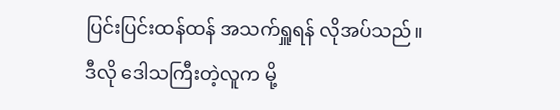ပြင်းပြင်းထန်ထန် အသက်ရှူရန် လိုအပ်သည်။
ဒီလို ဒေါသကြီးတဲ့လူက မို့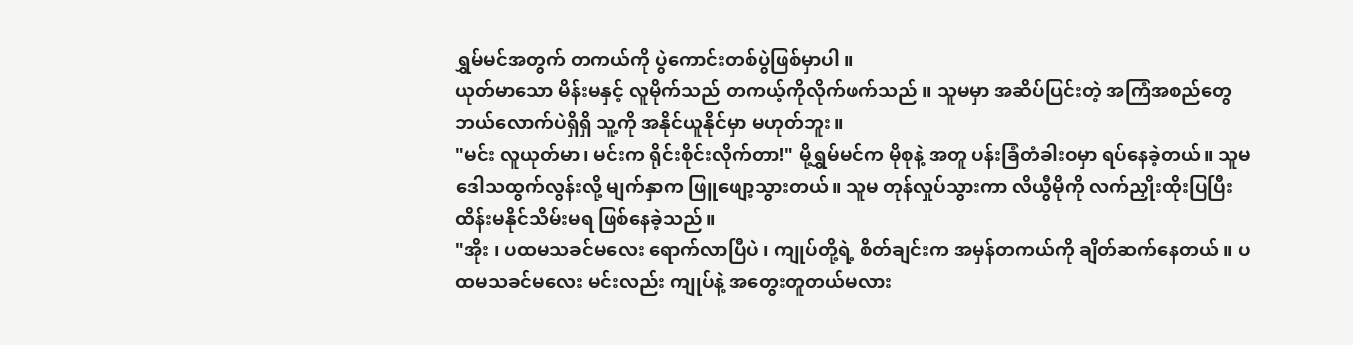ရွှမ်မင်အတွက် တကယ်ကို ပွဲကောင်းတစ်ပွဲဖြစ်မှာပါ ။
ယုတ်မာသော မိန်းမနှင့် လူမိုက်သည် တကယ့်ကိုလိုက်ဖက်သည် ။ သူမမှာ အဆိပ်ပြင်းတဲ့ အကြံအစည်တွေ ဘယ်လောက်ပဲရှိရှိ သူ့ကို အနိုင်ယူနိုင်မှာ မဟုတ်ဘူး။
"မင်း လူယုတ်မာ၊ မင်းက ရိုင်းစိုင်းလိုက်တာ!" မို့ရွှမ်မင်က မိုစုနဲ့ အတူ ပန်းခြံတံခါးဝမှာ ရပ်နေခဲ့တယ်။ သူမဒေါသထွက်လွန်းလို့ မျက်နှာက ဖြူဖျော့သွားတယ်။ သူမ တုန်လှုပ်သွားကာ လိယွီမိုကို လက်ညှိုးထိုးပြပြီး ထိန်းမနိုင်သိမ်းမရ ဖြစ်နေခဲ့သည်။
"အိုး ၊ ပထမသခင်မလေး ရောက်လာပြီပဲ ၊ ကျုပ်တို့ရဲ့ စိတ်ချင်းက အမှန်တကယ်ကို ချိတ်ဆက်နေတယ် ။ ပထမသခင်မလေး မင်းလည်း ကျုပ်နဲ့ အတွေးတူတယ်မလား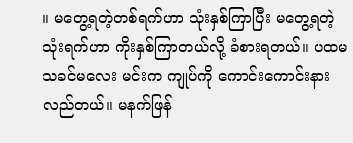။ မတွေ့ရတဲ့တစ်ရက်ဟာ သုံးနှစ်ကြာပြီး မတွေ့ရတဲ့ သုံးရက်ဟာ ကိုးနှစ်ကြာတယ်လို့ ခံစားရတယ်။ ပထမသခင်မလေး မင်းက ကျုပ်ကို ကောင်းကောင်းနားလည်တယ်။ မနက်ဖြန်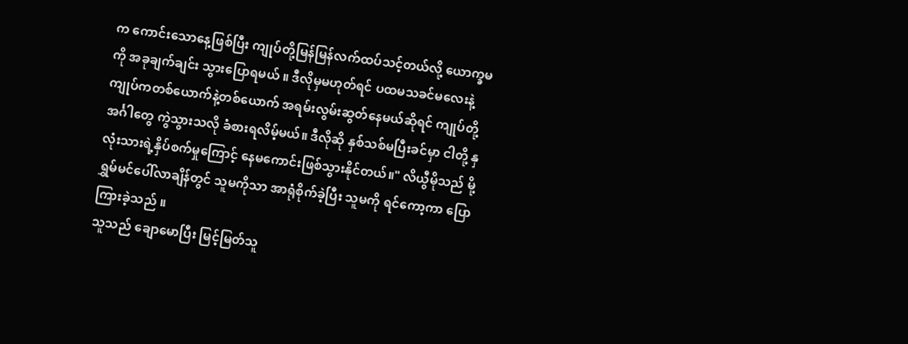က ကောင်းသောနေ့ဖြစ်ပြီး ကျုပ်တို့မြန်မြန်လက်ထပ်သင့်တယ်လို့ ယောက္ခမကို အခုချက်ချင်း သွားပြောရမယ် ။ ဒီလိုမှမဟုတ်ရင် ပထမသခင်မလေးနဲ့ ကျုပ်ကတစ်ယောက်နဲ့တစ်ယောက် အရမ်းလွမ်းဆွတ်နေမယ်ဆိုရင် ကျုပ်တို့ အင်္ဂါတွေ ကွဲသွားသလို ခံစားရလိမ့်မယ်။ ဒီလိုဆို နှစ်သစ်မပြီးခင်မှာ ငါတို့ နှလုံးသားရဲ့နှိပ်စက်မှုကြောင့် နေမကောင်းဖြစ်သွားနိုင်တယ်။" လိယွီမိုသည် မို့ရွှမ်မင်ပေါ်လာချိန်တွင် သူမကိုသာ အာရုံစိုက်ခဲ့ပြီး သူမကို ရင်ကော့ကာ ပြောကြားခဲ့သည် ။
သူသည် ချောမောပြီး မြင့်မြတ်သူ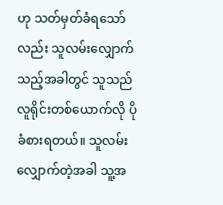ဟု သတ်မှတ်ခံရသော်လည်း သူလမ်းလျှောက်သည့်အခါတွင် သူသည် လူရိုင်းတစ်ယောက်လို ပိုခံစားရတယ်။ သူလမ်းလျှောက်တဲ့အခါ သူ့အ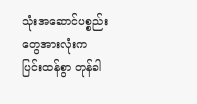သုံးအဆောင်ပစ္စည်းတွေအားလုံးက ပြင်းထန်စွာ တုန်ခါ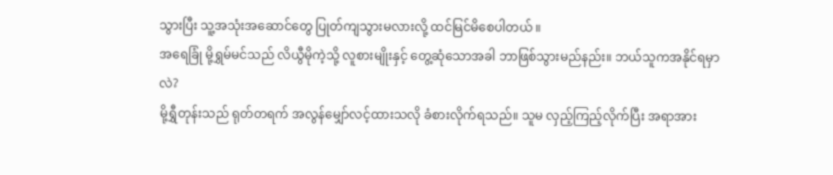သွားပြီး သူ့အသုံးအဆောင်တွေ ပြုတ်ကျသွားမလားလို့ ထင်မြင်မိစေပါတယ် ။
အရေခြုံ မို့ရွှမ်မင်သည် လိယွီမိုကဲ့သို့ လူစားမျိုးနှင့် တွေ့ဆုံသောအခါ ဘာဖြစ်သွားမည်နည်း။ ဘယ်သူကအနိုင်ရမှာလဲ?
မို့ရွှီတုန်းသည် ရုတ်တရက် အလွန်မျှော်လင့်ထားသလို ခံစားလိုက်ရသည်။ သူမ လှည့်ကြည့်လိုက်ပြီး အရာအား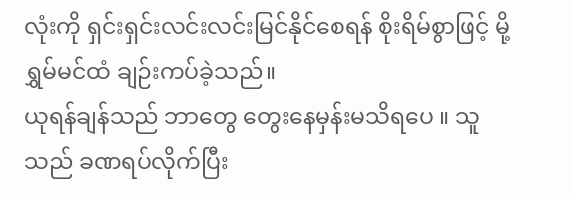လုံးကို ရှင်းရှင်းလင်းလင်းမြင်နိုင်စေရန် စိုးရိမ်စွာဖြင့် မို့ရွှမ်မင်ထံ ချဉ်းကပ်ခဲ့သည်။
ယုရန်ချန်သည် ဘာတွေ တွေးနေမှန်းမသိရပေ ။ သူသည် ခဏရပ်လိုက်ပြီး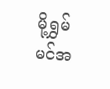မို့ရွှမ်မင်အ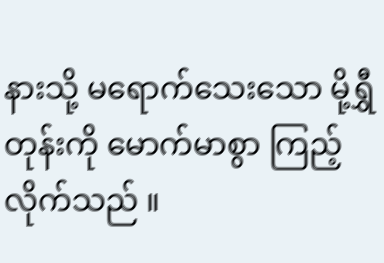နားသို့ မရောက်သေးသော မို့ရွှီတုန်းကို မောက်မာစွာ ကြည့်လိုက်သည် ။